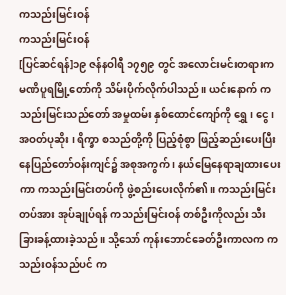ကသည်းမြင်းဝန်
ကသည်းမြင်းဝန်
[ပြင်ဆင်ရန်]၁၉ ဇန်နဝါရီ ၁၇၅၉ တွင် အလောင်းမင်းတရားက မဏိပူရမြို့တော်ကို သိမ်းပိုက်လိုက်ပါသည်။ ယင်းနောက် ကသည်းမြင်းသည်တော် အမှုထမ်း နှစ်ထောင်ကျော်ကို ရွှေ၊ ငွေ ၊ အဝတ်ပုဆိုး ၊ ရိက္ခာ စသည်တို့ကို ပြည့်စုံစွာ ဖြည့်ဆည်းပေးပြီး နေပြည်တော်ဝန်းကျင်၌ အစုအကွက် ၊ နယ်မြေနေရာချထားပေးကာ ကသည်းမြင်းတပ်ကို ဖွဲ့စည်းပေးလိုက်၏။ ကသည်းမြင်းတပ်အား အုပ်ချုပ်ရန် ကသည်းမြင်းဝန် တစ်ဦးကိုလည်း သီးခြားခန့်ထားခဲ့သည်။ သို့သော် ကုန်းဘောင်ခေတ်ဦးကာလက ကသည်းဝန်သည်ပင် က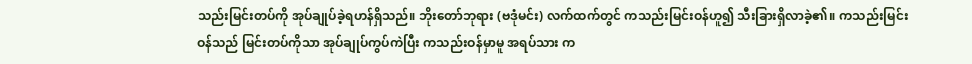သည်းမြင်းတပ်ကို အုပ်ချုပ်ခဲ့ရဟန်ရှိသည်။ ဘိုးတော်ဘုရား (ဗဒုံမင်း) လက်ထက်တွင် ကသည်းမြင်းဝန်ဟူ၍ သီးခြားရှိလာခဲ့၏။ ကသည်းမြင်းဝန်သည် မြင်းတပ်ကိုသာ အုပ်ချုပ်ကွပ်ကဲပြီး ကသည်းဝန်မှာမူ အရပ်သား က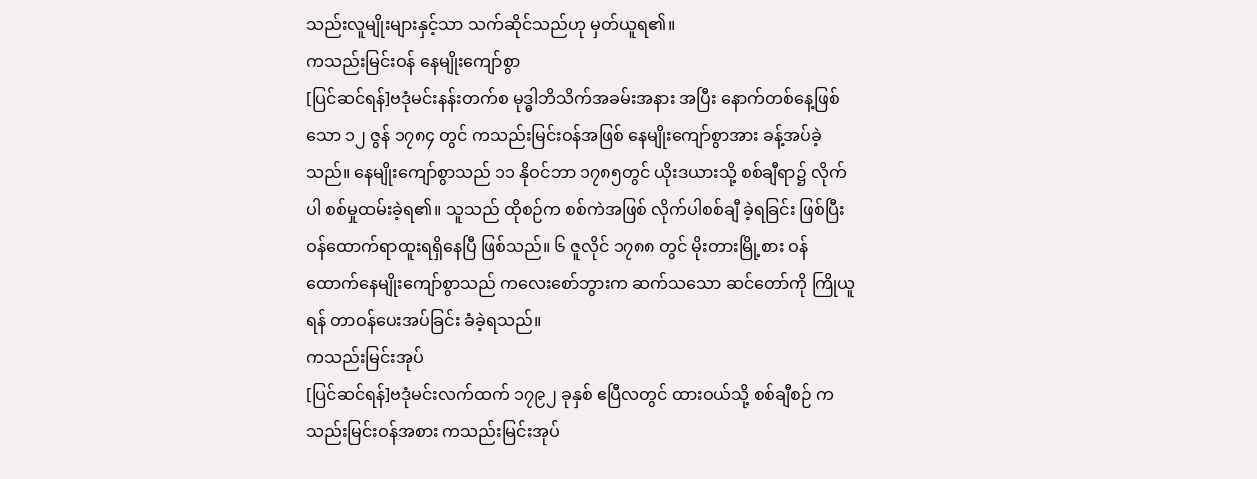သည်းလူမျိုးများနှင့်သာ သက်ဆိုင်သည်ဟု မှတ်ယူရ၏။
ကသည်းမြင်းဝန် နေမျိုးကျော်စွာ
[ပြင်ဆင်ရန်]ဗဒုံမင်းနန်းတက်စ မုဒ္ဓါဘိသိက်အခမ်းအနား အပြီး နောက်တစ်နေ့ဖြစ်သော ၁၂ ဇွန် ၁၇၈၄ တွင် ကသည်းမြင်းဝန်အဖြစ် နေမျိုးကျော်စွာအား ခန့်အပ်ခဲ့သည်။ နေမျိုးကျော်စွာသည် ၁၁ နိုဝင်ဘာ ၁၇၈၅တွင် ယိုးဒယားသို့ စစ်ချီရာ၌ လိုက်ပါ စစ်မှုထမ်းခဲ့ရ၏။ သူသည် ထိုစဉ်က စစ်ကဲအဖြစ် လိုက်ပါစစ်ချီ ခဲ့ရခြင်း ဖြစ်ပြီး ဝန်ထောက်ရာထူးရရှိနေပြီ ဖြစ်သည်။ ၆ ဇူလိုင် ၁၇၈၈ တွင် မိုးတားမြို့စား ဝန်ထောက်နေမျိုးကျော်စွာသည် ကလေးစော်ဘွားက ဆက်သသော ဆင်တော်ကို ကြိုယူရန် တာဝန်ပေးအပ်ခြင်း ခံခဲ့ရသည်။
ကသည်းမြင်းအုပ်
[ပြင်ဆင်ရန်]ဗဒုံမင်းလက်ထက် ၁၇၉၂ ခုနှစ် ဧပြီလတွင် ထားဝယ်သို့ စစ်ချီစဉ် ကသည်းမြင်းဝန်အစား ကသည်းမြင်းအုပ်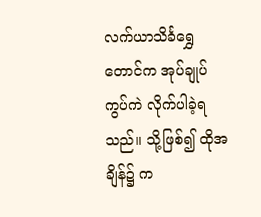လက်ယာသိင်္ခရွှေတောင်က အုပ်ချုပ်ကွပ်ကဲ လိုက်ပါခဲ့ရသည်။ သို့ဖြစ်၍ ထိုအချိန်၌ က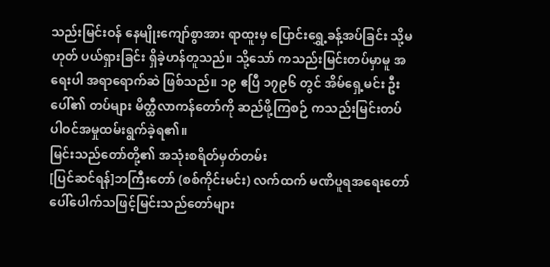သည်းမြင်းဝန် နေမျိုးကျော်စွာအား ရာထူးမှ ပြောင်းရွှေ့ခန့်အပ်ခြင်း သို့မဟုတ် ပယ်ရှားခြင်း ရှိခဲ့ဟန်တူသည်။ သို့သော် ကသည်းမြင်းတပ်မှာမူ အရေးပါ အရာရောက်ဆဲ ဖြစ်သည်။ ၁၉ ဧပြီ ၁၇၉၆ တွင် အိမ်ရှေ့မင်း ဦးပေါ်၏ တပ်များ မိတ္ထီလာကန်တော်ကို ဆည်ဖို့ကြစဉ် ကသည်းမြင်းတပ် ပါဝင်အမှုထမ်းရွက်ခဲ့ရ၏။
မြင်းသည်တော်တို့၏ အသုံးစရိတ်မှတ်တမ်း
[ပြင်ဆင်ရန်]ဘကြီးတော် (စစ်ကိုင်းမင်း) လက်ထက် မဏိပူရအရေးတော် ပေါ်ပေါက်သဖြင့်မြင်းသည်တော်များ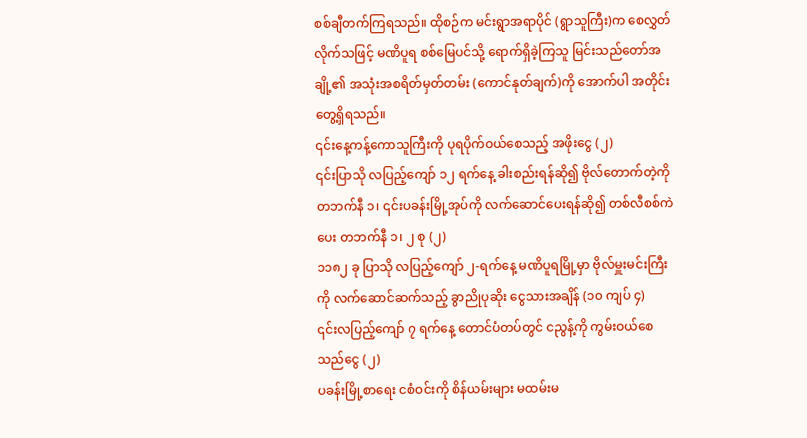စစ်ချီတက်ကြရသည်။ ထိုစဉ်က မင်းရွာအရာပိုင် (ရွာသူကြီး)က စေလွှတ်လိုက်သဖြင့် မဏိပူရ စစ်မြေပင်သို့ ရောက်ရှိခဲ့ကြသူ မြင်းသည်တော်အချို့၏ အသုံးအစရိတ်မှတ်တမ်း (ကောင်နုတ်ချက်)ကို အောက်ပါ အတိုင်းတွေ့ရှိရသည်။
၎င်းနေ့ကန့်ကောသူကြီးကို ပုရပိုက်ဝယ်စေသည့် အဖိုးငွေ (၂)
၎င်းပြာသို လပြည့်ကျော် ၁၂ ရက်နေ့ ခါးစည်းရန်ဆို၍ ဗိုလ်တောက်တဲ့ကို တဘက်နီ ၁၊ ၎င်းပခန်းမြို့အုပ်ကို လက်ဆောင်ပေးရန်ဆို၍ တစ်လီစစ်ကဲပေး တဘက်နီ ၁၊ ၂ စု (၂)
၁၁၈၂ ခု ပြာသို လပြည့်ကျော် ၂-ရက်နေ့ မဏိပူရမြို့မှာ ဗိုလ်မှူးမင်းကြီးကို လက်ဆောင်ဆက်သည့် ခွာညိုပုဆိုး ငွေသားအချိန် (၁၀ ကျပ် ၄)
၎င်းလပြည့်ကျော် ၇ ရက်နေ့ တောင်ပံတပ်တွင် ငညွန့်ကို ကွမ်းဝယ်စေသည်ငွေ (၂)
ပခန်းမြို့စာရေး ငစံဝင်းကို စိန်ယမ်းများ မထမ်းမ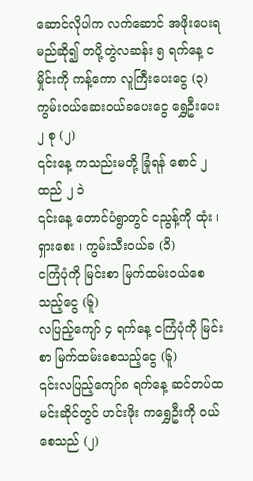ဆောင်လိုပါက လက်ဆောင် အဖိုးပေးရမည်ဆို၍ တပို့တွဲလဆန်း ၅ ရက်နေ့ ငမှိုင်းကို ကန့်ကော လူကြီးပေးငွေ (၃)
ကွမ်းဝယ်ဆေးဝယ်ခပေးငွေ ရွှေဦးပေး ၂ စု (၂)
၎င်းနေ့ ကသည်းမတို့ ခြုံရန် စောင် ၂ ထည် ၂ ၁ဲ
၎င်းနေ့ တောင်ပံရွာတွင် ငညွန့်ကို ထုံး ၊ ရှားစေး ၊ ကွမ်းသီးဝယ်ခ (၁ိ)
ငကြံပုံကို မြင်းစာ မြက်ထမ်းဝယ်စေသည့်ငွေ (၆ူ)
လပြည့်ကျော် ၄ ရက်နေ့ ငကြံပုံကို မြင်းစာ မြက်ထမ်းစေသည့်ငွေ (၆ူ)
၎င်းလပြည့်ကျော်၈ ရက်နေ့ ဆင်တပ်ထမင်းဆိုင်တွင် ဟင်းဖိုး ကရွှေဦးကို ဝယ်စေသည် (၂)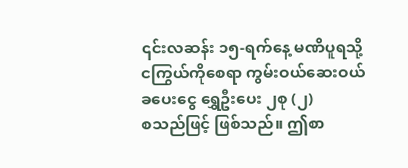၎င်းလဆန်း ၁၅-ရက်နေ့ မဏိပူရသို့ ငကြွယ်ကိုစေရာ ကွမ်းဝယ်ဆေးဝယ်ခပေးငွေ ရွှေဦးပေး ၂စု (၂)
စသည်ဖြင့် ဖြစ်သည်။ ဤစာ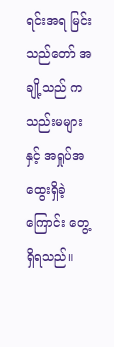ရင်းအရ မြင်းသည်တော် အချို့သည် ကသည်းမများနှင့် အရှုပ်အထွေးရှိခဲ့ကြောင်း တွေ့ရှိရသည်။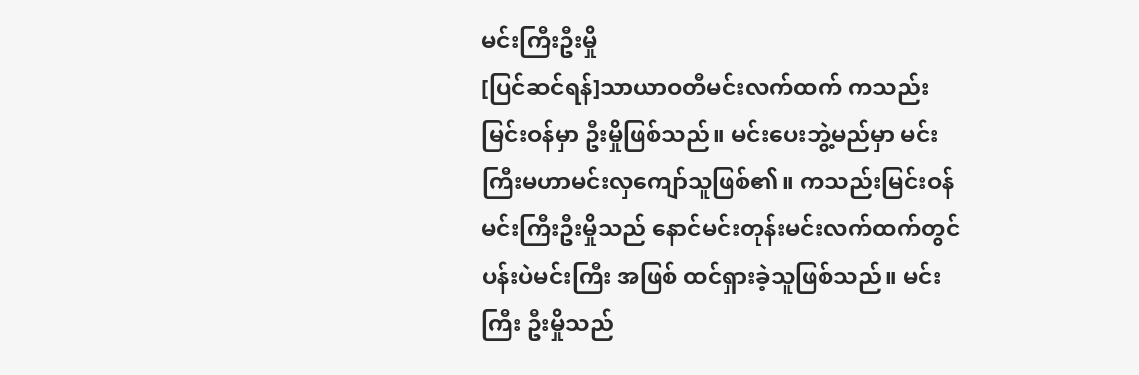မင်းကြီးဦးမှို
[ပြင်ဆင်ရန်]သာယာဝတီမင်းလက်ထက် ကသည်းမြင်းဝန်မှာ ဦးမှိုဖြစ်သည်။ မင်းပေးဘွဲ့မည်မှာ မင်းကြီးမဟာမင်းလှကျော်သူဖြစ်၏။ ကသည်းမြင်းဝန် မင်းကြီးဦးမှိုသည် နောင်မင်းတုန်းမင်းလက်ထက်တွင် ပန်းပဲမင်းကြီး အဖြစ် ထင်ရှားခဲ့သူဖြစ်သည်။ မင်းကြီး ဦးမှိုသည်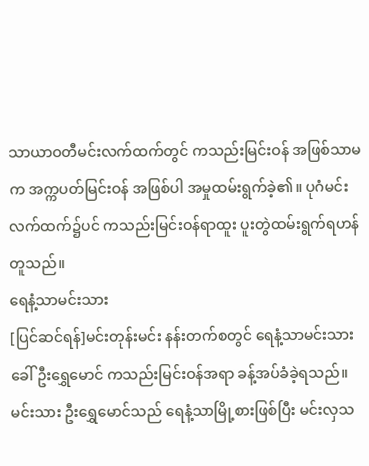သာယာဝတီမင်းလက်ထက်တွင် ကသည်းမြင်းဝန် အဖြစ်သာမက အက္ကပတ်မြင်းဝန် အဖြစ်ပါ အမှုထမ်းရွက်ခဲ့၏။ ပုဂံမင်းလက်ထက်၌ပင် ကသည်းမြင်းဝန်ရာထူး ပူးတွဲထမ်းရွက်ရဟန်တူသည်။
ရေနံ့သာမင်းသား
[ပြင်ဆင်ရန်]မင်းတုန်းမင်း နန်းတက်စတွင် ရေနံ့သာမင်းသားခေါ် ဦးရွှေမောင် ကသည်းမြင်းဝန်အရာ ခန့်အပ်ခံခဲ့ရသည်။ မင်းသား ဦးရွှေမောင်သည် ရေနံ့သာမြို့စားဖြစ်ပြီး မင်းလှသ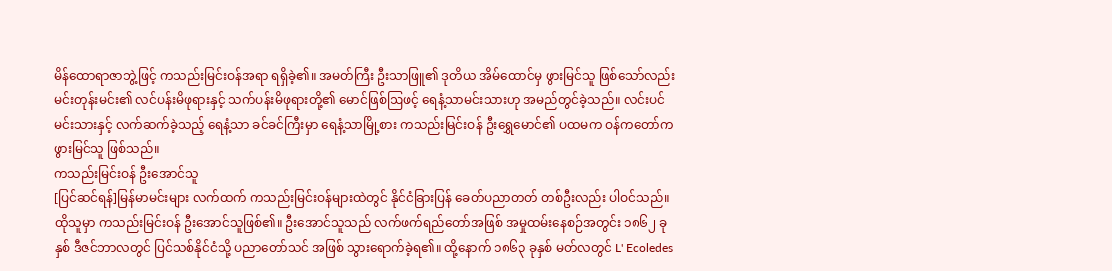မိန်ထောရာဇာဘွဲ့ဖြင့် ကသည်းမြင်းဝန်အရာ ရရှိခဲ့၏။ အမတ်ကြီး ဦးသာဖြူ၏ ဒုတိယ အိမ်ထောင်မှ ဖွားမြင်သူ ဖြစ်သော်လည်း မင်းတုန်းမင်း၏ လင်ပန်းမိဖုရားနှင့် သက်ပန်းမိဖုရားတို့၏ မောင်ဖြစ်ဩဖင့် ရေနံ့သာမင်းသားဟု အမည်တွင်ခဲ့သည်။ လင်းပင်မင်းသားနှင့် လက်ဆက်ခဲ့သည့် ရေနံ့သာ ခင်ခင်ကြီးမှာ ရေနံ့သာမြို့စား ကသည်းမြင်းဝန် ဦးရွှေမောင်၏ ပထမက ဝန်ကတော်က ဖွားမြင်သူ ဖြစ်သည်။
ကသည်းမြင်းဝန် ဦးအောင်သူ
[ပြင်ဆင်ရန်]မြန်မာမင်းများ လက်ထက် ကသည်းမြင်းဝန်များထဲတွင် နိုင်ငံခြားပြန် ခေတ်ပညာတတ် တစ်ဦးလည်း ပါဝင်သည်။ ထိုသူမှာ ကသည်းမြင်းဝန် ဦးအောင်သူဖြစ်၏။ ဦးအောင်သူသည် လက်ဖက်ရည်တော်အဖြစ် အမှုထမ်းနေစဉ်အတွင်း ၁၈၆၂ ခုနှစ် ဒီဇင်ဘာလတွင် ပြင်သစ်နိုင်ငံသို့ ပညာတော်သင် အဖြစ် သွားရောက်ခဲ့ရ၏။ ထို့နောက် ၁၈၆၃ ခုနှစ် မတ်လတွင် L' Ecoledes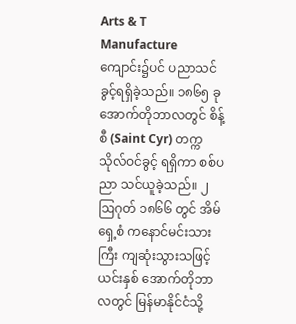Arts & T Manufacture ကျောင်း၌ပင် ပညာသင်ခွင့်ရရှိခဲ့သည်။ ၁၈၆၅ ခု အောက်တိုဘာလတွင် စိန့်စီ (Saint Cyr) တက္ကသိုလ်ဝင်ခွင့် ရရှိကာ စစ်ပညာ သင်ယူခဲ့သည်။ ၂ ဩဂုတ် ၁၈၆၆ တွင် အိမ်ရှေ့စံ ကနောင်မင်းသားကြီး ကျဆုံးသွားသဖြင့် ယင်းနှစ် အောက်တိုဘာလတွင် မြန်မာနိုင်ငံသို့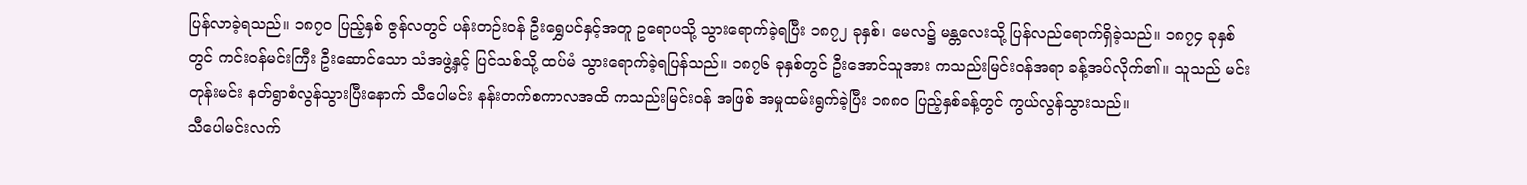ပြန်လာခဲ့ရသည်။ ၁၈၇၀ ပြည့်နှစ် ဇွန်လတွင် ပန်းတဉ်းဝန် ဦးရွှေပင်နှင့်အတူ ဥရောပသို့ သွားရောက်ခဲ့ရပြီး ၁၈၇၂ ခုနှစ်၊ မေလ၌ မန္တလေးသို့ ပြန်လည်ရောက်ရှိခဲ့သည်။ ၁၈၇၄ ခုနှစ်တွင် ကင်းဝန်မင်းကြီး ဦးဆောင်သော သံအဖွဲ့နှင့် ပြင်သစ်သို့ ထပ်မံ သွားရောက်ခဲ့ရပြန်သည်။ ၁၈၇၆ ခုနှစ်တွင် ဦးအောင်သူအား ကသည်းမြင်းဝန်အရာ ခန့်အပ်လိုက်၏။ သူသည် မင်းတုန်းမင်း နတ်ရွာစံလွန်သွားပြီးနောက် သီပေါမင်း နန်းတက်စကာလအထိ ကသည်းမြင်းဝန် အဖြစ် အမှုထမ်းရွက်ခဲ့ပြီး ၁၈၈၀ ပြည့်နှစ်ခန့်တွင် ကွယ်လွန်သွားသည်။
သီပေါမင်းလက်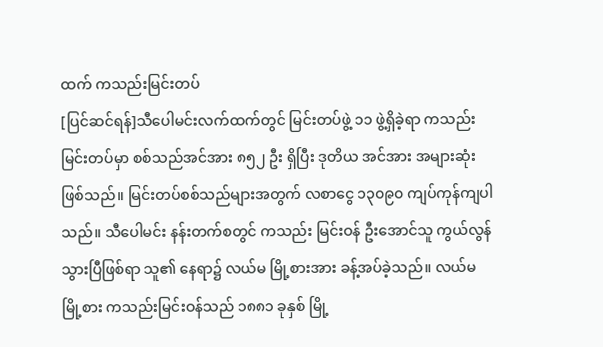ထက် ကသည်းမြင်းတပ်
[ပြင်ဆင်ရန်]သီပေါမင်းလက်ထက်တွင် မြင်းတပ်ဖွဲ့ ၁၁ ဖွဲ့ရှိခဲ့ရာ ကသည်းမြင်းတပ်မှာ စစ်သည်အင်အား ၈၅၂ ဦး ရှိပြီး ဒုတိယ အင်အား အများဆုံး ဖြစ်သည်။ မြင်းတပ်စစ်သည်များအတွက် လစာငွေ ၁၃၀၉၀ ကျပ်ကုန်ကျပါသည်။ သီပေါမင်း နန်းတက်စတွင် ကသည်း မြင်းဝန် ဦးအောင်သူ ကွယ်လွန်သွားပြီဖြစ်ရာ သူ၏ နေရာ၌ လယ်မ မြို့စားအား ခန့်အပ်ခဲ့သည်။ လယ်မ မြို့စား ကသည်းမြင်းဝန်သည် ၁၈၈၁ ခုနှစ် မြို့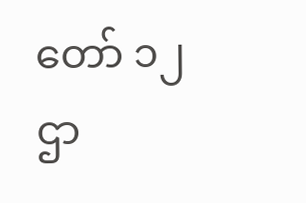တော် ၁၂ ဌာ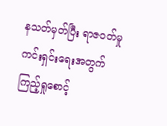နသတ်မှတ်ပြီး ရာဇဝတ်မှုကင်းရှင်းရေးအတွက် ကြည့်ရှုစောင့်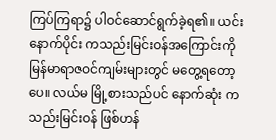ကြပ်ကြရာ၌ ပါဝင်ဆောင်ရွက်ခဲ့ရ၏။ ယင်းနောက်ပိုင်း ကသည်းမြင်းဝန်အကြောင်းကို မြန်မာရာဇဝင်ကျမ်းများတွင် မတွေ့ရတော့ပေ။ လယ်မ မြို့စားသည်ပင် နောက်ဆုံး ကသည်းမြင်းဝန် ဖြစ်ဟန်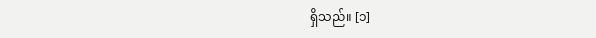ရှိသည်။ [၁]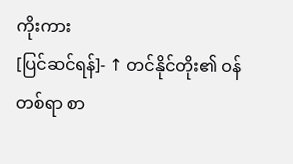ကိုးကား
[ပြင်ဆင်ရန်]- ↑ တင်နိုင်တိုး၏ ဝန်တစ်ရာ စာ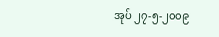အုပ် ၂၇-၅-၂၀၀၉